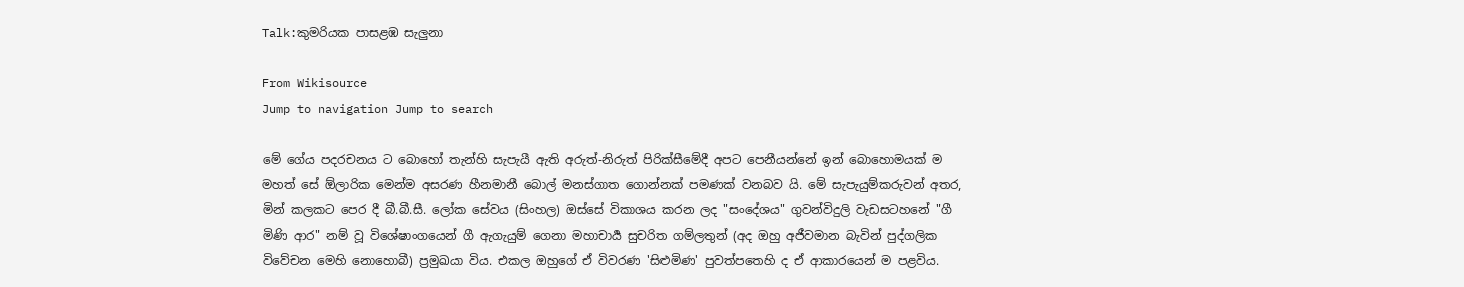Talk:කුමරියක පාසළඹ සැලුනා

From Wikisource
Jump to navigation Jump to search

මේ ගේය පදරචනය ට බොහෝ තැන්හි සැපැයී ඇති අරුත්-නිරුත් පිරික්සීමේදී අපට පෙනීයන්නේ ඉන් බොහොමයක් ම මහත් සේ ඕලාරික මෙන්ම අසරණ හීනමානී බොල් මනස්ගාත ගොන්නක් පමණක් වනබව යි. මේ සැපැයුම්කරුවන් අතර, මින් කලකට පෙර දී බී.බී.සී. ලෝක සේවය (සිංහල) ඔස්සේ විකාශය කරන ලද "සංදේශය" ගුවන්විදුලි වැඩසටහනේ "ගී මිණි ආර" නම් වූ විශේෂාංගයෙන් ගී ඇගැයුම් ගෙනා මහාචාර්‍ය සුචරිත ගම්ලතුන් (අද ඔහු අජීවමාන බැවින් පුද්ගලික විවේචන මෙහි නොහොබී) ප්‍රමුඛයා විය. එකල ඔහුගේ ඒ විවරණ 'සිළුමිණ' පුවත්පතෙහි ද ඒ ආකාරයෙන් ම පළවිය.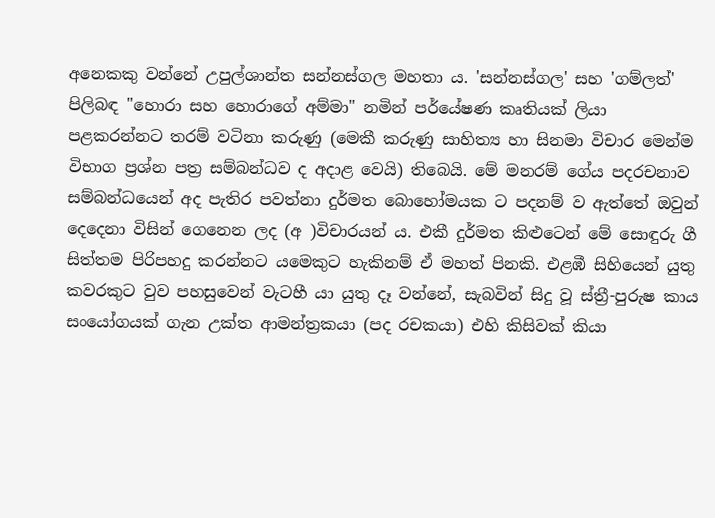අනෙකකු වන්නේ උපුල්ශාන්ත සන්නස්ගල මහතා ය. 'සන්නස්ගල' සහ 'ගම්ලත්' පිලිබඳ "හොරා සහ හොරාගේ අම්මා" නමින් පර්යේෂණ කෘතියක් ලියා පළකරන්නට තරම් වටිනා කරුණු (මෙකී කරුණු සාහිත්‍ය හා සිනමා විචාර මෙන්ම විභාග ප්‍රශ්න පත්‍ර සම්බන්ධව ද අදාළ වෙයි) තිබෙයි. මේ මනරම් ගේය පදරචනාව සම්බන්ධයෙන් අද පැතිර පවත්නා දුර්මත බොහෝමයක ට පදනම් ව ඇත්තේ ඔවුන් දෙදෙනා විසින් ගෙනෙන ලද (අ )විචාරයන් ය. එකී දුර්මත කිළුටෙන් මේ සොඳුරු ගී සිත්තම පිරිපහදු කරන්නට යමෙකුට හැකිනම් ඒ මහත් පිනකි. එළඹී සිහියෙන් යුතු කවරකුට වුව පහසුවෙන් වැටහී යා යුතු දෑ වන්නේ, සැබවින් සිදු වූ ස්ත්‍රී-පුරුෂ කාය සංයෝගයක් ගැන උක්ත ආමන්ත්‍රකයා (පද රචකයා) එහි කිසිවක් කියා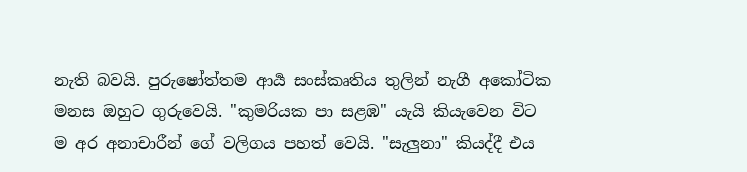නැති බවයි. පුරුෂෝත්තම ආර්‍ය සංස්කෘතිය තුලින් නැගී අකෝටික මනස ඔහුට ගුරුවෙයි. "කුමරියක පා සළඹ" යැයි කියැවෙන විට ම අර අනාචාරීන් ගේ වලිගය පහත් වෙයි. "සැලුනා" කියද්දී එය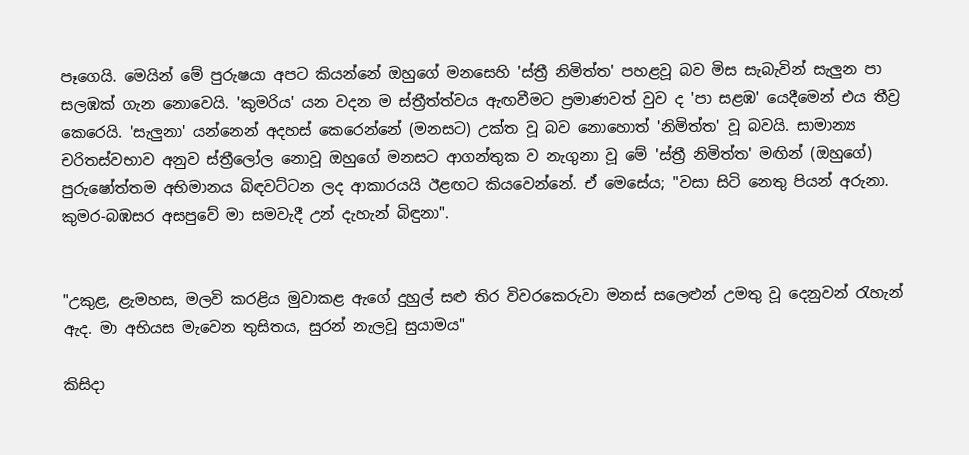පෑගෙයි. මෙයින් මේ පුරුෂයා අපට කියන්නේ ඔහුගේ මනසෙහි 'ස්ත්‍රී නිමිත්ත' පහළවූ බව මිස සැබැවින් සැලුන පා සලඹක් ගැන නොවෙයි. 'කුමරිය' යන වදන ම ස්ත්‍රීත්ත්වය ඇඟවීමට ප්‍රමාණවත් වුව ද 'පා සළඹ' යෙදීමෙන් එය තීව්‍ර කෙරෙයි. 'සැලුනා' යන්නෙන් අදහස් කෙරෙන්නේ (මනසට) උක්ත වූ බව නොහොත් 'නිමිත්ත' වූ බවයි. සාමාන්‍ය චරිතස්වභාව අනුව ස්ත්‍රීලෝල නොවූ ඔහුගේ මනසට ආගන්තුක ව නැගුනා වූ මේ 'ස්ත්‍රී නිමිත්ත' මඟින් (ඔහුගේ) පුරුෂෝත්තම අභිමානය බිඳවට්ටන ලද ආකාරයයි ඊළඟට කියවෙන්නේ. ඒ මෙසේය; "වසා සිටි නෙතු පියන් අරුනා. කුමර-බඹසර අසපුවේ මා සමවැදී උන් දැහැන් බිඳුනා".


"උකුළ, ළැමහස, මලවි කරළිය මුවාකළ ඇගේ දුහුල් සළු තිර විවරකෙරුවා මනස් සලෙළුන් උමතු වූ දෙනුවන් රැහැන් ඇද. මා අභියස මැවෙන තුසිතය, සුරන් නැලවූ සුයාමය"

කිසිදා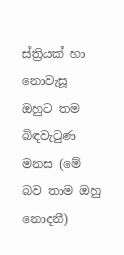ස්ත්‍රියක් හා නොවැසූ ඔහුට තම බිඳවැටුණ මනස (මේ බව තාම ඔහු නොදනී)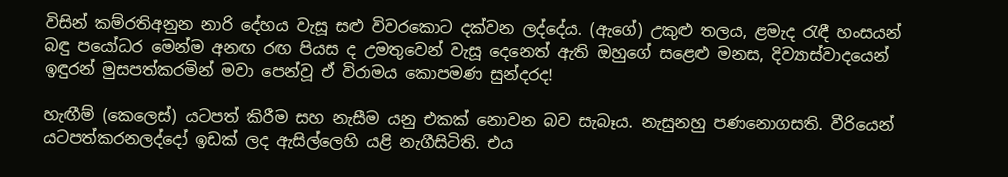විසින් කම්රතිඅනුන නාරි දේහය වැසූ සළු විවරකොට දක්වන ලද්දේය. (ඇගේ) උකුළු තලය, ළමැද රැඳී හංසයන් බඳු පයෝධර මෙන්ම අනඟ රඟ පියස ද උමතුවෙන් වැසූ දෙනෙත් ඇති ඔහුගේ සළෙළු මනස, දිව්‍යාස්වාදයෙන් ඉඳුරන් මුසපත්කරමින් මවා පෙන්වූ ඒ විරාමය කොපමණ සුන්දරද!

හැඟීම් (කෙලෙස්) යටපත් කිරීම සහ නැසීම යනු එකක් නොවන බව සැබෑය. නැසුනහු පණනොගසති. වීරියෙන් යටපත්කරනලද්දෝ ඉඩක් ලද ඇසිල්ලෙහි යළි නැගීසිටිති. එය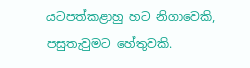යටපත්කළාහු හට නිගාවෙකි, පසුතැවුමට හේතුවකි.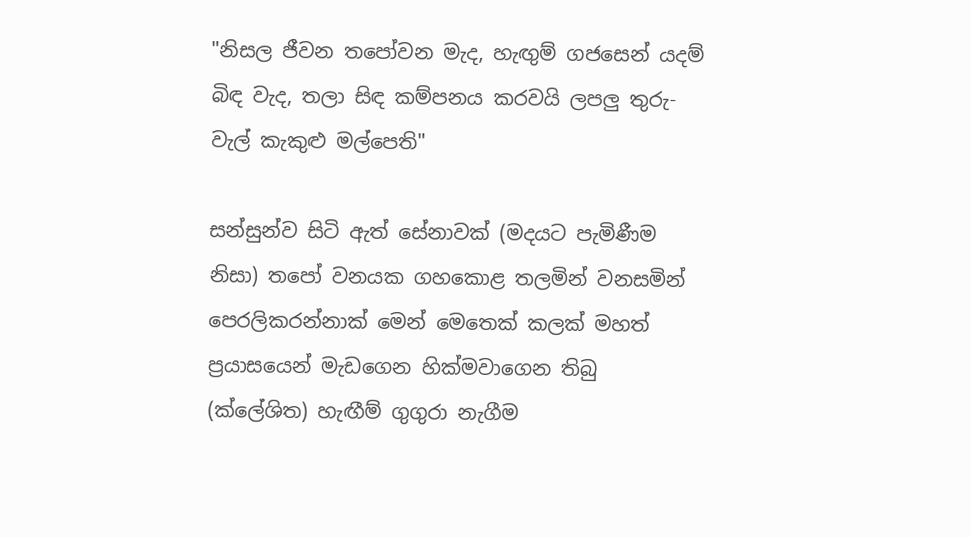"නිසල ජීවන තපෝවන මැද, හැඟුම් ගජසෙන් යදම් බිඳ වැද, තලා සිඳ කම්පනය කරවයි ලපලු තුරු-වැල් කැකුළු මල්පෙති"

සන්සුන්ව සිටි ඇත් සේනාවක් (මදයට පැමිණීම නිසා) තපෝ වනයක ගහකොළ තලමින් වනසමින් පෙරලිකරන්නාක් මෙන් මෙතෙක් කලක් මහත් ප්‍රයාසයෙන් මැඩගෙන හික්මවාගෙන තිබු (ක්ලේශිත) හැඟීම් ගුගුරා නැගීම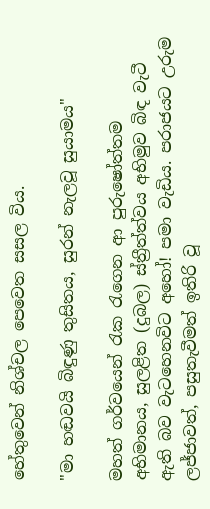හේතුවෙන් නිශ්චල පෙවෙත සසල විය.

"මා හඬවයි බිඳුණු තුසිතය, සුරන් නැලවූ සුයාමය"

මහත් ගර්වයෙන් රැක රැගෙන ආ පුරුෂෝත්තම අභිමානය, සුලළිත (දුබල) ස්ත්‍රීත්ත්වය අභිමුව බිඳ වැටී ඇති බව වැටහෙනවිට අහෝ! පමා වැඩිය. පරාජයට උරුම ලජ්ජාවත්, පසුතැවීමත් ඉතිරි වූ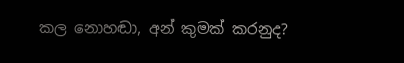කල නොහඬා, අන් කුමක් කරනුද?